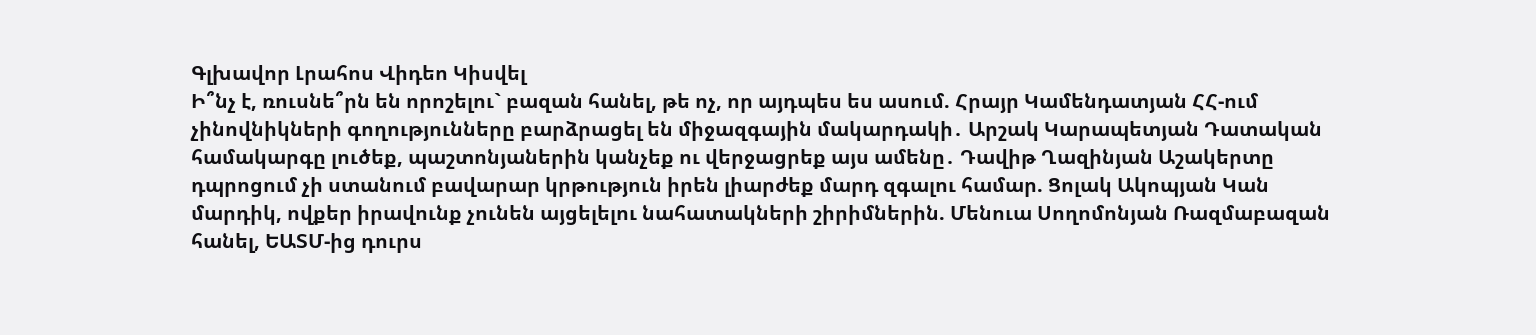Գլխավոր Լրահոս Վիդեո Կիսվել
Ի՞նչ է, ռուսնե՞րն են որոշելու` բազան հանել, թե ոչ, որ այդպես ես ասում. Հրայր Կամենդատյան ՀՀ-ում չինովնիկների գողությունները բարձրացել են միջազգային մակարդակի․ Արշակ Կարապետյան Դատական համակարգը լուծեք, պաշտոնյաներին կանչեք ու վերջացրեք այս ամենը․ Դավիթ Ղազինյան Աշակերտը դպրոցում չի ստանում բավարար կրթություն իրեն լիարժեք մարդ զգալու համար. Ցոլակ Ակոպյան Կան մարդիկ, ովքեր իրավունք չունեն այցելելու նահատակների շիրիմներին. Մենուա Սողոմոնյան Ռազմաբազան հանել, ԵԱՏՄ-ից դուրս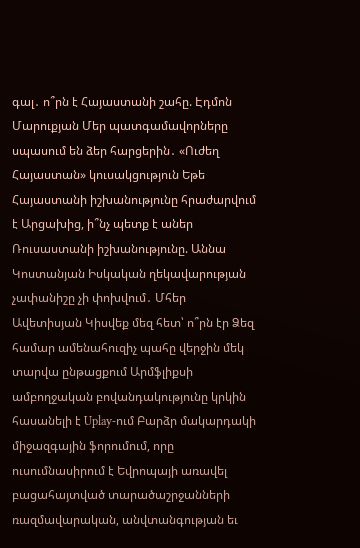գալ․ ո՞րն է Հայաստանի շահը. Էդմոն Մարուքյան Մեր պատգամավորները սպասում են ձեր հարցերին․ «Ուժեղ Հայաստան» կուսակցություն Եթե Հայաստանի իշխանությունը հրաժարվում է Արցախից, ի՞նչ պետք է աներ Ռուսաստանի իշխանությունը. Աննա Կոստանյան Իսկական ղեկավարության չափանիշը չի փոխվում․ Մհեր Ավետիսյան Կիսվեք մեզ հետ՝ ո՞րն էր Ձեզ համար ամենահուզիչ պահը վերջին մեկ տարվա ընթացքում Արմֆլիքսի ամբողջական բովանդակությունը կրկին հասանելի է Uplay-ում Բարձր մակարդակի միջազգային ֆորումում, որը ուսումնասիրում է Եվրոպայի առավել բացահայտված տարածաշրջանների ռազմավարական, անվտանգության եւ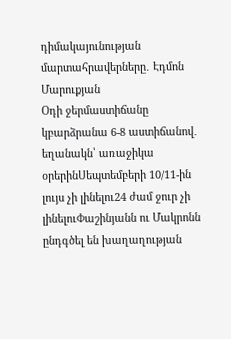դիմակայունության մարտահրավերները․ Էդմոն Մարուքյան
Օդի ջերմաստիճանը կբարձրանա 6-8 աստիճանով․ եղանակն՝ առաջիկա օրերինՍեպտեմբերի 10/11-ին լույս չի լինելու24 ժամ ջուր չի լինելուՓաշինյանն ու Մակրոնն ընդգծել են խաղաղության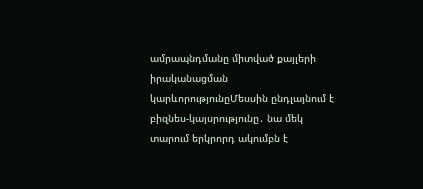ամրապնդմանը միտված քայլերի իրականացման կարևորությունըՄեսսին ընդլայնում է բիզնես-կայսրությունը․ նա մեկ տարում երկրորդ ակումբն է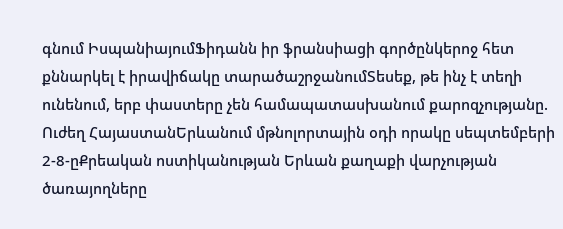գնում ԻսպանիայումՖիդանն իր ֆրանսիացի գործընկերոջ հետ քննարկել է իրավիճակը տարածաշրջանումՏեսեք, թե ինչ է տեղի ունենում, երբ փաստերը չեն համապատասխանում քարոզչությանը. Ուժեղ ՀայաստանԵրևանում մթնոլորտային օդի որակը սեպտեմբերի 2-8-ըՔրեական ոստիկանության Երևան քաղաքի վարչության ծառայողները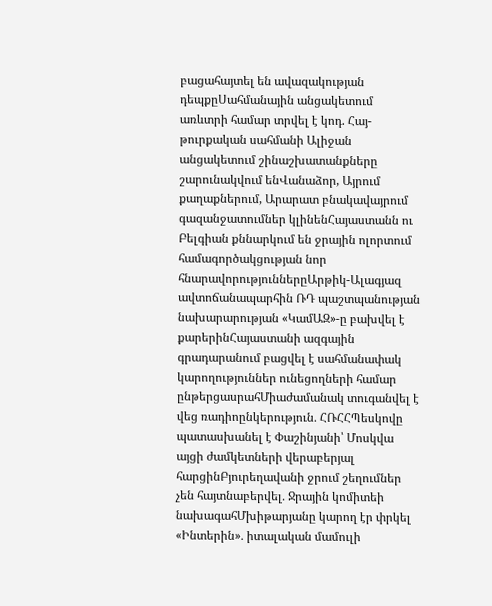բացահայտել են ավազակության դեպքըՍահմանային անցակետում առևտրի համար տրվել է կոդ. Հայ-թուրքական սահմանի Ալիջան անցակետում շինաշխատանքները շարունակվում ենՎանաձոր, Այրում քաղաքներում, Արարատ բնակավայրում գազանջատումներ կլինենՀայաստանն ու Բելգիան քննարկում են ջրային ոլորտում համագործակցության նոր հնարավորություններըԱրթիկ-Ալագյազ ավտոճանապարհին ՌԴ պաշտպանության նախարարության «ԿամԱԶ»-ը բախվել է քարերինՀայաստանի ազգային գրադարանում բացվել է սահմանափակ կարողություններ ունեցողների համար ընթերցասրահՄիաժամանակ տուգանվել է վեց ռադիոընկերություն․ ՀՌՀՀՊեսկովը պատասխանել է Փաշինյանի՝ Մոսկվա այցի ժամկետների վերաբերյալ հարցինԲյուրեղավանի ջրում շեղումներ չեն հայտնաբերվել․ Ջրային կոմիտեի նախագահՄխիթարյանը կարող էր փրկել «Ինտերին»․ իտալական մամուլի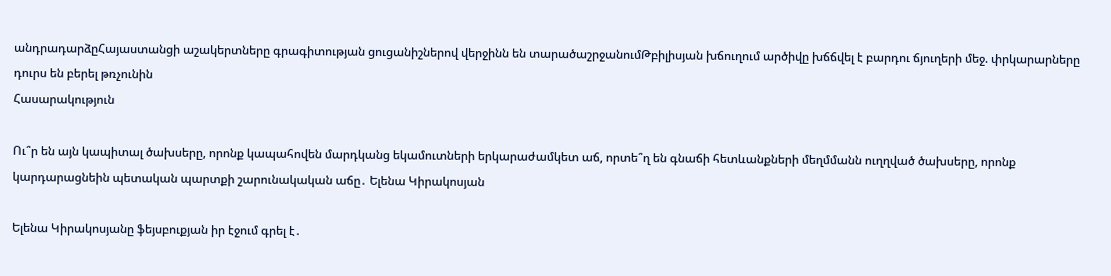անդրադարձըՀայաստանցի աշակերտները գրագիտության ցուցանիշներով վերջինն են տարածաշրջանումԹբիլիսյան խճուղում արծիվը խճճվել է բարդու ճյուղերի մեջ. փրկարարները դուրս են բերել թռչունին
Հասարակություն

Ու՞ր են այն կապիտալ ծախսերը, որոնք կապահովեն մարդկանց եկամուտների երկարաժամկետ աճ, որտե՞ղ են գնաճի հետևանքների մեղմմանն ուղղված ծախսերը, որոնք կարդարացնեին պետական պարտքի շարունակական աճը․ Ելենա Կիրակոսյան

Ելենա Կիրակոսյանը ֆեյսբուքյան իր էջում գրել է․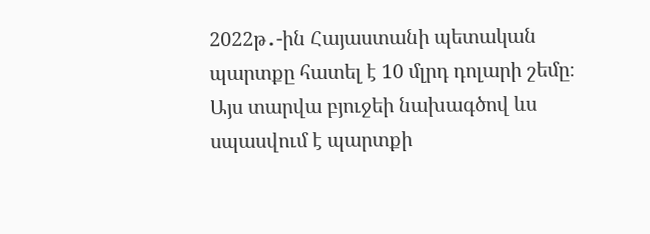2022թ․-ին Հայաստանի պետական պարտքը հատել է 10 մլրդ դոլարի շեմը։ Այս տարվա բյուջեի նախագծով ևս սպասվում է պարտքի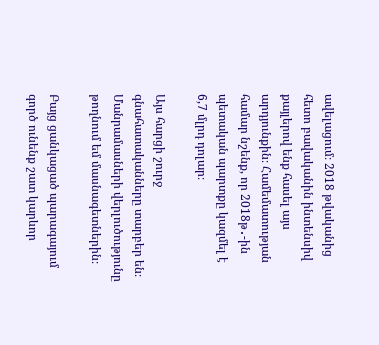ավելացում։ 2018 թվականից հետո բավականին ինտենսիվ քայլերով ենք հասել այս արդյունքին։ Համեմատության համար նշենք, որ 2018թ․-ին պետական պարտքը կազմել է 6,7 մլրդ դոլար։

Այս հարցի շուրջ գնահատականները տարբեր են։ Մանրամասների վերլուծությունը թողնում եմ մասնագետներին։

Բայց ցանկացած պարագայում գործ ունենք շատ կարևոր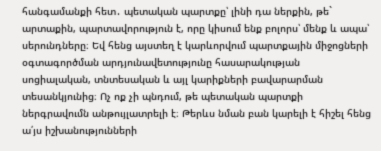հանգամանքի հետ․ պետական պարտքը՝ լինի դա ներքին, թե` արտաքին, պարտավորություն է, որը կիսում ենք բոլորս՝ մենք և ապա՝ սերունդները։ Եվ հենց այստեղ է կարևորվում պարտքային միջոցների օգտագործման արդյունավետությունը հասարակության սոցիալական, տնտեսական և այլ կարիքների բավարարման տեսանկյունից։ Ոչ ոք չի պնդում, թե պետական պարտքի ներգրավումն անթույլատրելի է։ Թերևս նման բան կարելի է հիշել հենց ա՛յս իշխանությունների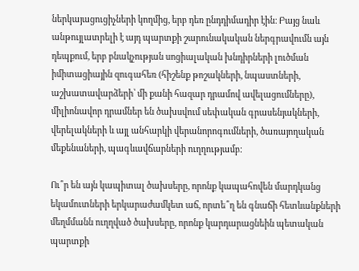ներկայացուցիչների կողմից, երբ դեռ ընդդիմադիր էին։ Բայց նաև անթույլատրելի է այդ պարտքի շարունակական ներգրավումն այն դեպքում, երբ բնակչության սոցիալական խնդիրների լուծման իմիտացիային զուգահեռ (հիշենք թոշակների, նպաստների, աշխատավարձերի՝ մի քանի հազար դրամով ավելացումները), միլիոնավոր դրամներ են ծախսվում սեփական գրասենյակների, վերելակների և այլ անհարկի վերանորոգումների, ծառայողական մեքենաների, պագևավճարների ուղղությամբ։

Ու՞ր են այն կապիտալ ծախսերը, որոնք կապահովեն մարդկանց եկամուտների երկարաժամկետ աճ, որտե՞ղ են գնաճի հետևանքների մեղմմանն ուղղված ծախսերը, որոնք կարդարացնեին պետական պարտքի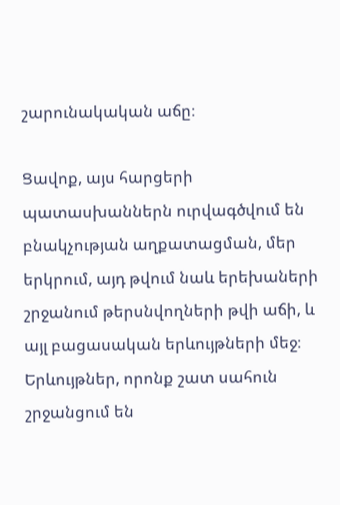շարունակական աճը։

Ցավոք, այս հարցերի պատասխաններն ուրվագծվում են բնակչության աղքատացման, մեր երկրում, այդ թվում նաև երեխաների շրջանում թերսնվողների թվի աճի, և այլ բացասական երևույթների մեջ։ Երևույթներ, որոնք շատ սահուն շրջանցում են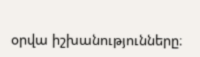օրվա իշխանությունները։